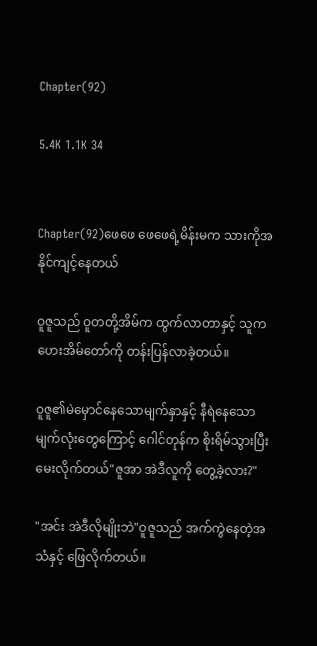Chapter(92)

5.4K 1.1K 34


Chapter(92)ဖေဖေ ဖေဖေရဲ့မိန်းမက သားကိုအနိုင်ကျင့်နေတယ်

ဝူဇူသည် ဝူတတို့အိမ်က ထွက်လာတာနှင့် သူကဟေးအိမ်တော်ကို တန်းပြန်လာခဲ့တယ်။

ဝူဇူ၏မဲမှောင်နေသောမျက်နှာနှင့် နီရဲနေသောမျက်လုံးတွေကြောင့် ဂေါင်တုန်က စိုးရိမ်သွားပြီး မေးလိုက်တယ်"ဇူအာ အဲဒီလူကို တွေ့ခဲ့လား?"

"အင်း အဲဒီလိုမျိုးဘဲ"ဝူဇူသည် အက်ကွဲနေတဲ့အသံနှင့် ဖြေလိုက်တယ်။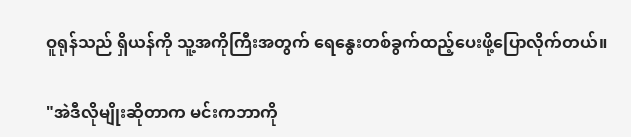ဝူရုန်သည် ရှိယန်ကို သူ့အကိုကြီးအတွက် ရေနွေးတစ်ခွက်ထည့်ပေးဖို့ပြောလိုက်တယ်။

"အဲဒီလိုမျိုးဆိုတာက မင်းကဘာကို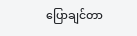ပြောချင်တာ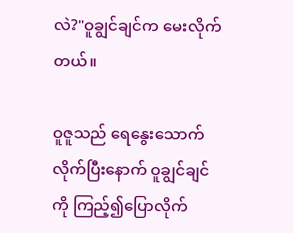လဲ?"ဝူချွင်ချင်က မေးလိုက်တယ်။

ဝူဇူသည် ရေနွေးသောက်လိုက်ပြီးနောက် ဝူချွင်ချင်ကို ကြည့်၍ပြောလိုက်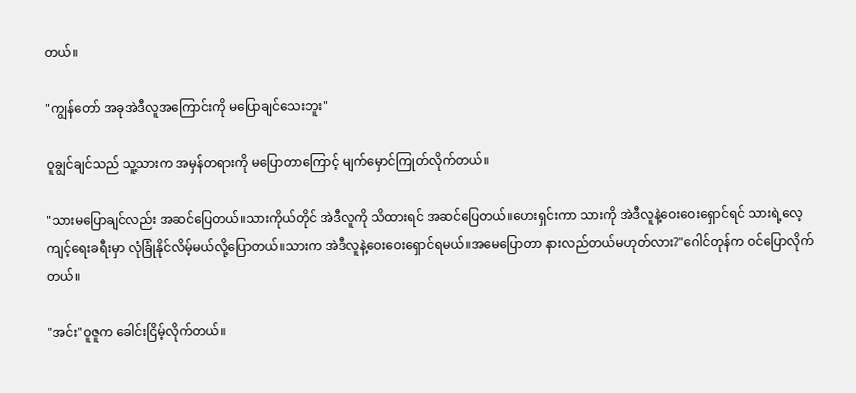တယ်။

"ကျွန်တော် အခုအဲဒီလူအကြောင်းကို မပြောချင်သေးဘူး"

ဝူချွင်ချင်သည် သူ့သားက အမှန်တရားကို မပြောတာကြောင့် မျက်မှောင်ကြုတ်လိုက်တယ်။

"သားမပြောချင်လည်း အဆင်ပြေတယ်။သားကိုယ်တိုင် အဲဒီလူကို သိထားရင် အဆင်ပြေတယ်။ဟေးရှင်းကာ သားကို အဲဒီလူနဲ့ဝေးဝေးရှောင်ရင် သားရဲ့လေ့ကျင့်ရေးခရီးမှာ လုံခြုံနိုင်လိမ့်မယ်လို့ပြောတယ်။သားက အဲဒီလူနဲ့ဝေးဝေးရှောင်ရမယ်။အမေပြောတာ နားလည်တယ်မဟုတ်လား?"ဂေါင်တုန်က ဝင်ပြောလိုက်တယ်။

"အင်း"ဝူဇူက ခေါင်းငြိမ့်လိုက်တယ်။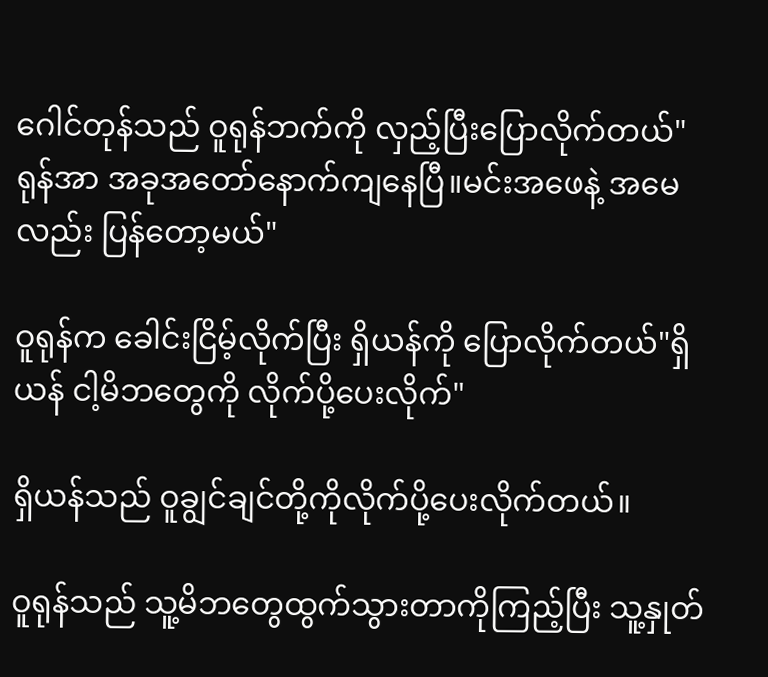ဂေါင်တုန်သည် ဝူရုန်ဘက်ကို လှည့်ပြီးပြောလိုက်တယ်"ရုန်အာ အခုအတော်နောက်ကျနေပြီ။မင်းအဖေနဲ့ အမေလည်း ပြန်တော့မယ်"

ဝူရုန်က ခေါင်းငြိမ့်လိုက်ပြီး ရှိယန်ကို ပြောလိုက်တယ်"ရှိယန် ငါ့မိဘတွေကို လိုက်ပို့ပေးလိုက်"

ရှိယန်သည် ဝူချွင်ချင်တို့ကိုလိုက်ပို့ပေးလိုက်တယ်။

ဝူရုန်သည် သူ့မိဘတွေထွက်သွားတာကိုကြည့်ပြီး သူ့နှုတ်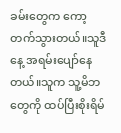ခမ်းတွေက ကော့တက်သွားတယ်။သူဒီနေ့ အရမ်းပျော်နေတယ်။သူက သူ့မိဘတွေကို ထပ်ပြီးစိုးရိမ်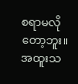စရာမလိုတော့ဘူး။အထူးသ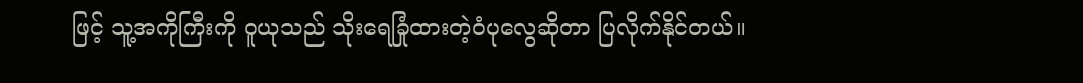ဖြင့် သူ့အကိုကြီးကို ဝူယုသည် သိုးရေခြုံထားတဲ့ဝံပုလွေဆိုတာ ပြလိုက်နိုင်တယ်။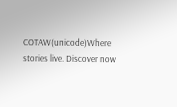COTAW(unicode)Where stories live. Discover now